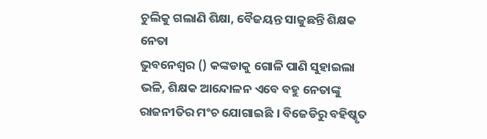ଚୁଲିକୁ ଗଲାଣି ଶିକ୍ଷା, ବୈଜୟନ୍ତ ସାଜୁଛନ୍ତି ଶିକ୍ଷକ ନେତା
ଭୁବନେଶ୍ବର () କଙ୍କଡାକୁ ଗୋଳି ପାଣି ସୁହାଇଲା ଭଳି, ଶିକ୍ଷକ ଆନ୍ଦୋଳନ ଏବେ ବହୁ ନେତାଙ୍କୁ ରାଜନୀତିର ମଂଚ ଯୋଗାଇଛି । ବିଜେଡିରୁ ବହିଷ୍କୃତ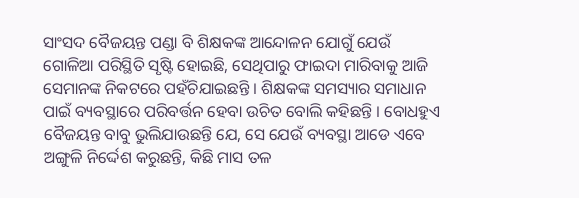ସାଂସଦ ବୈଜୟନ୍ତ ପଣ୍ଡା ବି ଶିକ୍ଷକଙ୍କ ଆନ୍ଦୋଳନ ଯୋଗୁଁ ଯେଉଁ ଗୋଳିଆ ପରିସ୍ଥିତି ସୃଷ୍ଟି ହୋଇଛି, ସେଥିପାରୁ ଫାଇଦା ମାରିବାକୁ ଆଜି ସେମାନଙ୍କ ନିକଟରେ ପହଁଚିଯାଇଛନ୍ତି । ଶିକ୍ଷକଙ୍କ ସମସ୍ୟାର ସମାଧାନ ପାଇଁ ବ୍ୟବସ୍ଥାରେ ପରିବର୍ତ୍ତନ ହେବା ଉଚିତ ବୋଲି କହିଛନ୍ତି । ବୋଧହୁଏ ବୈଜୟନ୍ତ ବାବୁ ଭୁଲିଯାଉଛନ୍ତି ଯେ, ସେ ଯେଉଁ ବ୍ୟବସ୍ଥା ଆଡେ ଏବେ ଅଙ୍ଗୁଳି ନିର୍ଦ୍ଦେଶ କରୁଛନ୍ତି, କିଛି ମାସ ତଳ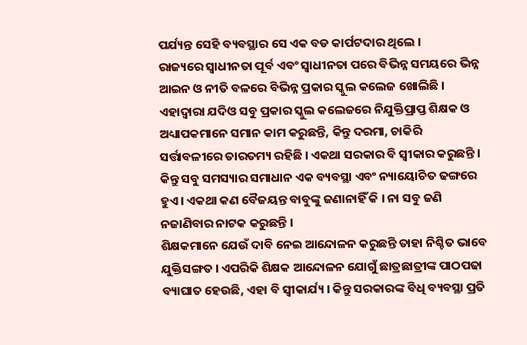ପର୍ଯ୍ୟନ୍ତ ସେହି ବ୍ୟବସ୍ଥାର ସେ ଏକ ବଡ କାର୍ପଟଦାର ଥିଲେ ।
ରାଜ୍ୟରେ ସ୍ବାଧୀନତା ପୂର୍ବ ଏବଂ ସ୍ବାଧୀନତା ପରେ ବିଭିନ୍ନ ସମୟରେ ଭିନ୍ନ ଆଇନ ଓ ନୀତି ବଳରେ ବିଭିନ୍ନ ପ୍ରକାର ସ୍କୁଲ କଲେଜ ଖୋଲିଛି । ଏହାଦ୍ବାରା ଯଦିଓ ସବୁ ପ୍ରକାର ସ୍କୁଲ କଲେଜରେ ନିଯୁକ୍ତିପ୍ରାପ୍ତ ଶିକ୍ଷକ ଓ ଅଧ୍ୟାପକମାନେ ସମାନ କାମ କରୁଛନ୍ତି, କିନ୍ତୁ ଦରମା, ଚାକିରି ସର୍ତ୍ତାବଳୀରେ ତାରତମ୍ୟ ରହିଛି । ଏକଥା ସରକାର ବି ସ୍ବୀକାର କରୁଛନ୍ତି । କିନ୍ତୁ ସବୁ ସମସ୍ୟାର ସମାଧାନ ଏକ ବ୍ୟବସ୍ଥା ଏବଂ ନ୍ୟାୟୋଚିତ ଢଙ୍ଗରେ ହୁଏ । ଏକଥା କଣ ବୈଜୟନ୍ତ ବାବୁଙ୍କୁ ଜଣାନାହିଁ କି । ନା ସବୁ ଜଣି ନଜାଣିବାର ନାଟକ କରୁଛନ୍ତି ।
ଶିକ୍ଷକମାନେ ଯେଉଁ ଦାବି ନେଇ ଆନ୍ଦୋଳନ କରୁଛନ୍ତି ତାହା ନିଶ୍ଚିତ ଭାବେ ଯୁକ୍ତିସଙ୍ଗତ । ଏପରିକି ଶିକ୍ଷକ ଆନ୍ଦୋଳନ ଯୋଗୁଁ ଛାତ୍ରଛାତ୍ରୀଙ୍କ ପାଠପଢା ବ୍ୟାଘାତ ହେଉଛି, ଏହା ବି ସ୍ବୀକାର୍ଯ୍ୟ । କିନ୍ତୁ ସରକାରଙ୍କ ବିଧି ବ୍ୟବସ୍ଥା ପ୍ରତି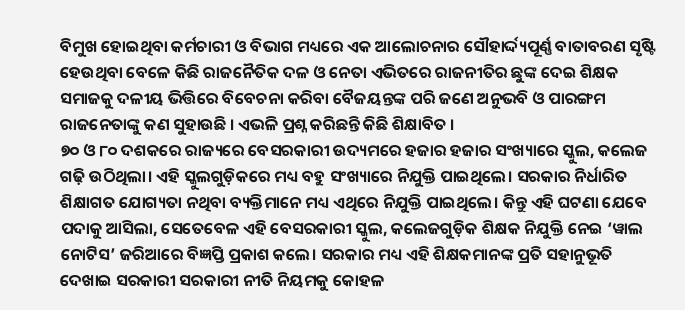ବିମୁଖ ହୋଇଥିବା କର୍ମଚାରୀ ଓ ବିଭାଗ ମଧ୍ୟରେ ଏକ ଆଲୋଚନାର ସୌହାର୍ଦ୍ଦ୍ୟପୂର୍ଣ୍ଣ ବାତାବରଣ ସୃଷ୍ଟି ହେଉଥିବା ବେଳେ କିଛି ରାଜନୈତିକ ଦଳ ଓ ନେତା ଏଭିତରେ ରାଜନୀତିର ଛୁଙ୍କ ଦେଇ ଶିକ୍ଷକ ସମାଜକୁ ଦଳୀୟ ଭିତ୍ତିରେ ବିବେଚନା କରିବା ବୈଜୟନ୍ତଙ୍କ ପରି ଜଣେ ଅନୁଭବି ଓ ପାରଙ୍ଗମ ରାଜନେତାଙ୍କୁ କଣ ସୁହାଉଛି । ଏଭଳି ପ୍ରଶ୍ନ କରିଛନ୍ତି କିଛି ଶିକ୍ଷାବିତ ।
୭୦ ଓ ୮୦ ଦଶକରେ ରାଜ୍ୟରେ ବେସରକାରୀ ଉଦ୍ୟମରେ ହଜାର ହଜାର ସଂଖ୍ୟାରେ ସ୍କୁଲ, କଲେଜ ଗଢ଼ି ଉଠିଥିଲା। ଏହି ସ୍କୁଲଗୁଡ଼ିକରେ ମଧ୍ୟ ବହୁ ସଂଖ୍ୟାରେ ନିଯୁକ୍ତି ପାଇଥିଲେ। ସରକାର ନିର୍ଧାରିତ ଶିକ୍ଷାଗତ ଯୋଗ୍ୟତା ନଥିବା ବ୍ୟକ୍ତିମାନେ ମଧ୍ୟ ଏଥିରେ ନିଯୁକ୍ତି ପାଇଥିଲେ। କିନ୍ତୁ ଏହି ଘଟଣା ଯେବେ ପଦାକୁ ଆସିଲା, ସେତେବେଳ ଏହି ବେସରକାରୀ ସ୍କୁଲ, କଲେଜଗୁଡ଼ିକ ଶିକ୍ଷକ ନିଯୁକ୍ତି ନେଇ ‘ୱାଲ ନୋଟିସ’ ଜରିଆରେ ବିଜ୍ଞପ୍ତି ପ୍ରକାଶ କଲେ। ସରକାର ମଧ୍ୟ ଏହି ଶିକ୍ଷକମାନଙ୍କ ପ୍ରତି ସହାନୁଭୂତି ଦେଖାଇ ସରକାରୀ ସରକାରୀ ନୀତି ନିୟମକୁ କୋହଳ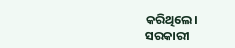କରିଥିଲେ।
ସରକାରୀ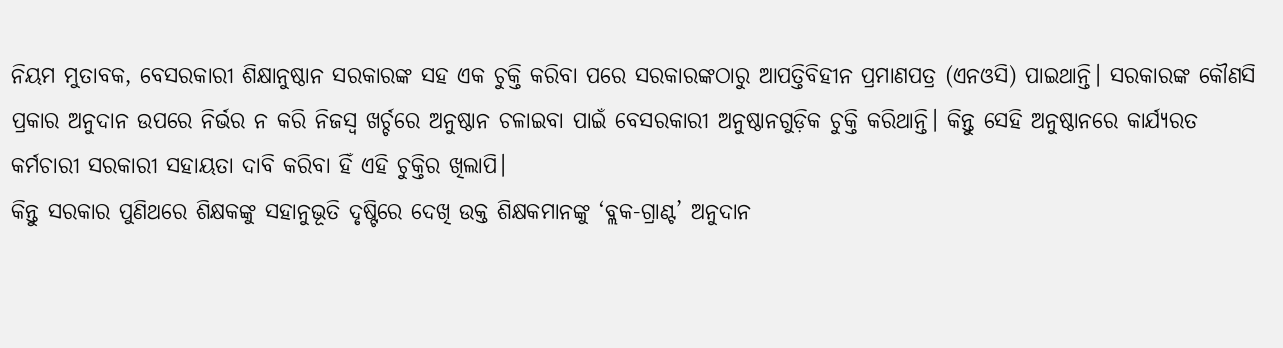ନିୟମ ମୁତାବକ, ବେସରକାରୀ ଶିକ୍ଷାନୁଷ୍ଠାନ ସରକାରଙ୍କ ସହ ଏକ ଚୁକ୍ତି କରିବା ପରେ ସରକାରଙ୍କଠାରୁ ଆପତ୍ତିବିହୀନ ପ୍ରମାଣପତ୍ର (ଏନଓସି) ପାଇଥାନ୍ତି। ସରକାରଙ୍କ କୌଣସି ପ୍ରକାର ଅନୁଦାନ ଉପରେ ନିର୍ଭର ନ କରି ନିଜସ୍ବ ଖର୍ଚ୍ଚରେ ଅନୁଷ୍ଠାନ ଚଳାଇବା ପାଇଁ ବେସରକାରୀ ଅନୁଷ୍ଠାନଗୁଡ଼ିକ ଚୁକ୍ତି କରିଥାନ୍ତି। କିନ୍ତୁ ସେହି ଅନୁଷ୍ଠାନରେ କାର୍ଯ୍ୟରତ କର୍ମଚାରୀ ସରକାରୀ ସହାୟତା ଦାବି କରିବା ହିଁ ଏହି ଚୁକ୍ତିର ଖିଲାପି।
କିନ୍ତୁ ସରକାର ପୁଣିଥରେ ଶିକ୍ଷକଙ୍କୁ ସହାନୁଭୂତି ଦୃଷ୍ଟିରେ ଦେଖି ଉକ୍ତ ଶିକ୍ଷକମାନଙ୍କୁ ‘ବ୍ଲକ-ଗ୍ରାଣ୍ଟ’ ଅନୁଦାନ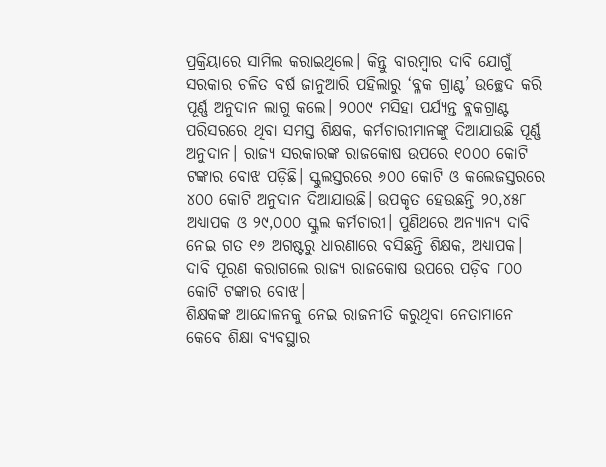ପ୍ରକ୍ରିୟାରେ ସାମିଲ କରାଇଥିଲେ। କିନ୍ତୁ ବାରମ୍ବାର ଦାବି ଯୋଗୁଁ ସରକାର ଚଳିତ ବର୍ଷ ଜାନୁଆରି ପହିଲାରୁ ‘ବ୍ଳକ ଗ୍ରାଣ୍ଟ’ ଉଚ୍ଛେଦ କରି ପୂର୍ଣ୍ଣ ଅନୁଦାନ ଲାଗୁ କଲେ। ୨୦୦୯ ମସିହା ପର୍ଯ୍ୟନ୍ତ ବ୍ଲକଗ୍ରାଣ୍ଟ ପରିସରରେ ଥିବା ସମସ୍ତ ଶିକ୍ଷକ, କର୍ମଚାରୀମାନଙ୍କୁ ଦିଆଯାଉଛି ପୂର୍ଣ୍ଣ ଅନୁଦାନ। ରାଜ୍ୟ ସରକାରଙ୍କ ରାଜକୋଷ ଉପରେ ୧୦୦୦ କୋଟି ଟଙ୍କାର ବୋଝ ପଡ଼ିଛି। ସ୍କୁଲସ୍ତରରେ ୬୦୦ କୋଟି ଓ କଲେଜସ୍ତରରେ ୪୦୦ କୋଟି ଅନୁଦାନ ଦିଆଯାଉଛି। ଉପକୃତ ହେଉଛନ୍ତି ୨୦,୪୫୮ ଅଧ୍ୟାପକ ଓ ୨୯,୦୦୦ ସ୍କୁଲ କର୍ମଚାରୀ। ପୁଣିଥରେ ଅନ୍ୟାନ୍ୟ ଦାବି ନେଇ ଗତ ୧୬ ଅଗଷ୍ଟରୁ ଧାରଣାରେ ବସିଛନ୍ତି ଶିକ୍ଷକ, ଅଧ୍ୟାପକ। ଦାବି ପୂରଣ କରାଗଲେ ରାଜ୍ୟ ରାଜକୋଷ ଉପରେ ପଡ଼ିବ ୮୦୦ କୋଟି ଟଙ୍କାର ବୋଝ।
ଶିକ୍ଷକଙ୍କ ଆନ୍ଦୋଳନକୁ ନେଇ ରାଜନୀତି କରୁଥିବା ନେତାମାନେ କେବେ ଶିକ୍ଷା ବ୍ୟବସ୍ଥାର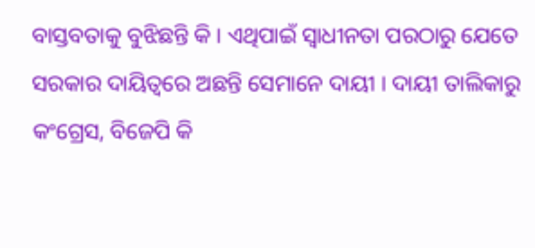ବାସ୍ତବତାକୁ ବୁଝିଛନ୍ତି କି । ଏଥିପାଇଁ ସ୍ବାଧୀନତା ପରଠାରୁ ଯେତେ ସରକାର ଦାୟିତ୍ବରେ ଅଛନ୍ତି ସେମାନେ ଦାୟୀ । ଦାୟୀ ତାଲିକାରୁ କଂଗ୍ରେସ, ବିଜେପି କି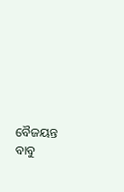ବୈଜୟନ୍ତ ବାବୁ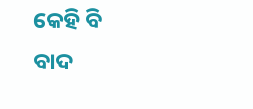କେହି ବି ବାଦ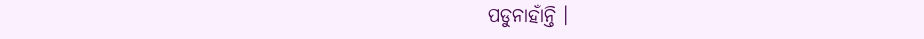ପଡୁନାହାଁନ୍ତି ।